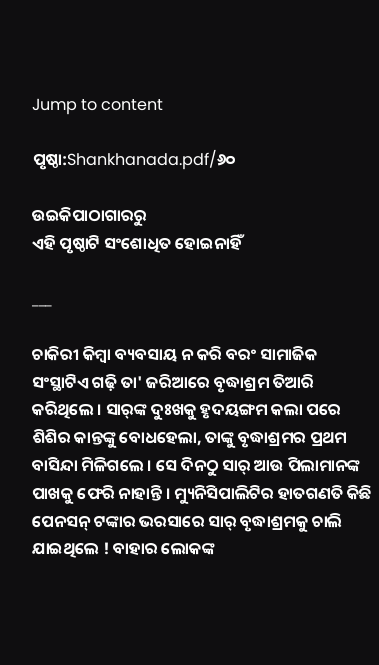Jump to content

ପୃଷ୍ଠା:Shankhanada.pdf/୬୦

ଉଇକିପାଠାଗାର‌ରୁ
ଏହି ପୃଷ୍ଠାଟି ସଂଶୋଧିତ ହୋଇନାହିଁ

___

ଚାକିରୀ କିମ୍ବା ବ୍ୟବସାୟ ନ କରି ବରଂ ସାମାଜିକ ସଂସ୍ଥାଟିଏ ଗଢ଼ି ତା' ଜରିଆରେ ବୃଦ୍ଧାଶ୍ରମ ତିଆରି କରିଥିଲେ । ସାର୍‌ଙ୍କ ଦୁଃଖକୁ ହୃଦୟଙ୍ଗମ କଲା ପରେ ଶିଶିର କାନ୍ତଙ୍କୁ ବୋଧହେଲା, ତାଙ୍କୁ ବୃଦ୍ଧାଶ୍ରମର ପ୍ରଥମ ବାସିନ୍ଦା ମିଳିଗଲେ । ସେ ଦିନଠୁ ସାର୍ ଆଉ ପିଲାମାନଙ୍କ ପାଖକୁ ଫେରି ନାହାନ୍ତି । ମ୍ୟୁନିସିପାଲିଟିର ହାତଗଣତି କିଛି ପେନସନ୍ ଟଙ୍କାର ଭରସାରେ ସାର୍ ବୃଦ୍ଧାଶ୍ରମକୁ ଚାଲି ଯାଇଥିଲେ ! ବାହାର ଲୋକଙ୍କ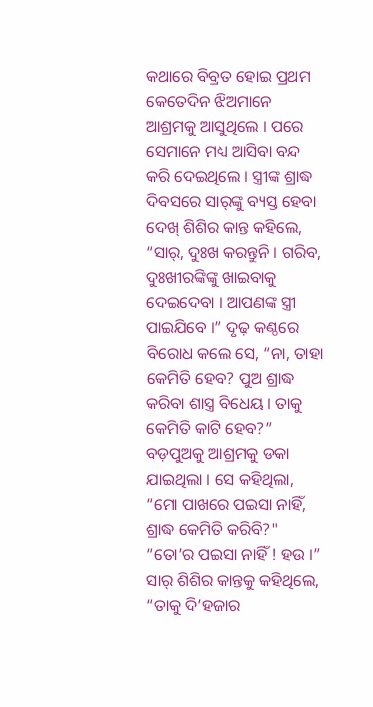କଥାରେ ବିବ୍ରତ ହୋଇ ପ୍ରଥମ କେତେଦିନ ଝିଅମାନେ ଆଶ୍ରମକୁ ଆସୁଥିଲେ । ପରେ ସେମାନେ ମଧ୍ୟ ଆସିବା ବନ୍ଦ କରି ଦେଇଥିଲେ । ସ୍ତ୍ରୀଙ୍କ ଶ୍ରାଦ୍ଧ ଦିବସରେ ସାର୍‌ଙ୍କୁ ବ୍ୟସ୍ତ ହେବା ଦେଖ୍ ଶିଶିର କାନ୍ତ କହିଲେ, “ସାର୍, ଦୁଃଖ କରନ୍ତୁନି । ଗରିବ, ଦୁଃଖୀରଙ୍କିଙ୍କୁ ଖାଇବାକୁ ଦେଇଦେବା । ଆପଣଙ୍କ ସ୍ତ୍ରୀ ପାଇଯିବେ ।” ଦୃଢ଼ କଣ୍ଠରେ ବିରୋଧ କଲେ ସେ, “ନା, ତାହା କେମିତି ହେବ? ପୁଅ ଶ୍ରାଦ୍ଧ କରିବା ଶାସ୍ତ୍ର ବିଧେୟ । ତାକୁ କେମିତି କାଟି ହେବ?” ବଡ଼ପୁଅକୁ ଆଶ୍ରମକୁ ଡକା ଯାଇଥିଲା । ସେ କହିଥିଲା, “ମୋ ପାଖରେ ପଇସା ନାହିଁ, ଶ୍ରାଦ୍ଧ କେମିତି କରିବି?" “ତୋ’ର ପଇସା ନାହିଁ ! ହଉ ।” ସାର୍ ଶିଶିର କାନ୍ତକୁ କହିଥିଲେ, “ତାକୁ ଦି’ହଜାର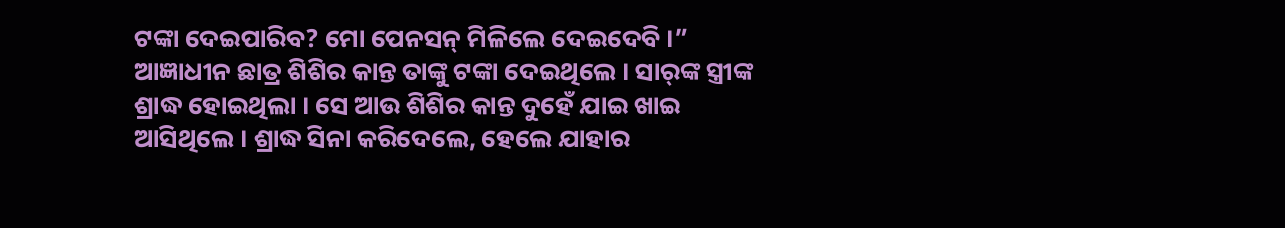ଟଙ୍କା ଦେଇପାରିବ? ମୋ ପେନସନ୍ ମିଳିଲେ ଦେଇଦେବି ।” ଆଜ୍ଞାଧୀନ ଛାତ୍ର ଶିଶିର କାନ୍ତ ତାଙ୍କୁ ଟଙ୍କା ଦେଇଥିଲେ । ସାର୍‌ଙ୍କ ସ୍ତ୍ରୀଙ୍କ ଶ୍ରାଦ୍ଧ ହୋଇଥିଲା । ସେ ଆଉ ଶିଶିର କାନ୍ତ ଦୁହେଁ ଯାଇ ଖାଇ ଆସିଥିଲେ । ଶ୍ରାଦ୍ଧ ସିନା କରିଦେଲେ, ହେଲେ ଯାହାର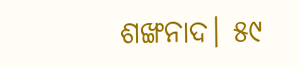ଶଙ୍ଖନାଦ। ୫୯